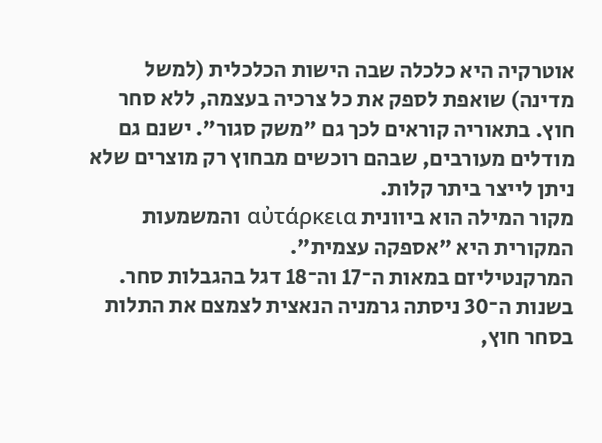אוטרקיה היא כלכלה שבה הישות הכלכלית (למשל מדינה) שואפת לספק את כל צרכיה בעצמה, ללא סחר חוץ. בתאוריה קוראים לכך גם "משק סגור". ישנם גם מודלים מעורבים, שבהם רוכשים מבחוץ רק מוצרים שלא ניתן לייצר ביתר קלות.
מקור המילה הוא ביוונית αὐτάρκεια והמשמעות המקורית היא "אספקה עצמית".
המרקנטיליזם במאות ה־17 וה־18 דגל בהגבלות סחר. בשנות ה־30 ניסתה גרמניה הנאצית לצמצם את התלות בסחר חוץ,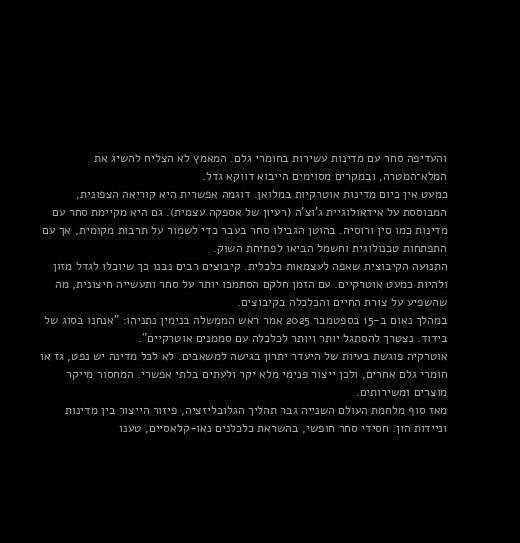והעדיפה סחר עם מדינות עשירות בחומרי גלם. המאמץ לא הצליח להשיג את המלא־המטרה, ובמקרים מסוימים הייבוא דווקא גדל.
כמעט אין כיום מדינות אוטרקיות במלואן. דוגמה אפשרית היא קוריאה הצפונית, המבוססת על אידאולוגיית ג'וצ'ה (רעיון של אספקה עצמית). גם היא מקיימת סחר עם מדינות כמו סין ורוסיה. בהוטן הגבילו סחר בעבר כדי לשמור על תרבות מקומית, אך עם התפתחות טכנולוגית וחשמל הביאו לפתיחת השוק.
התנועה הקיבוצית שאפה לעצמאות כלכלית. קיבוצים רבים נבנו כך שיוכלו לגדל מזון ולהיות כמעט אוטרקיים. עם הזמן חלקם הסתמכו יותר על סחר ותעשייה חיצונית, מה שהשפיע על צורת החיים והכלכלה בקיבוצים.
במהלך נאום ב-15 בספטמבר 2025 אמר ראש הממשלה בנימין נתניהו: "אנחנו בסוג של בידוד. נצטרך להסתגל יותר ויותר לכלכלה עם סממנים אוטרקיים".
אוטרקיה פוגשת בעיות של היעדר יתרון בגישה למשאבים. לא לכל מדינה יש נפט, גז או חומרי גלם אחרים, ולכן ייצור פנימי מלא יקר ולעתים בלתי אפשרי. המחסור מייקר מוצרים ומשירותים.
מאז סוף מלחמת העולם השנייה גבר תהליך הגלובליזציה, פיזור הייצור בין מדינות וניידות הון. חסידי סחר חופשי, בהשראת כלכלנים נאו‑קלאסיים, טענו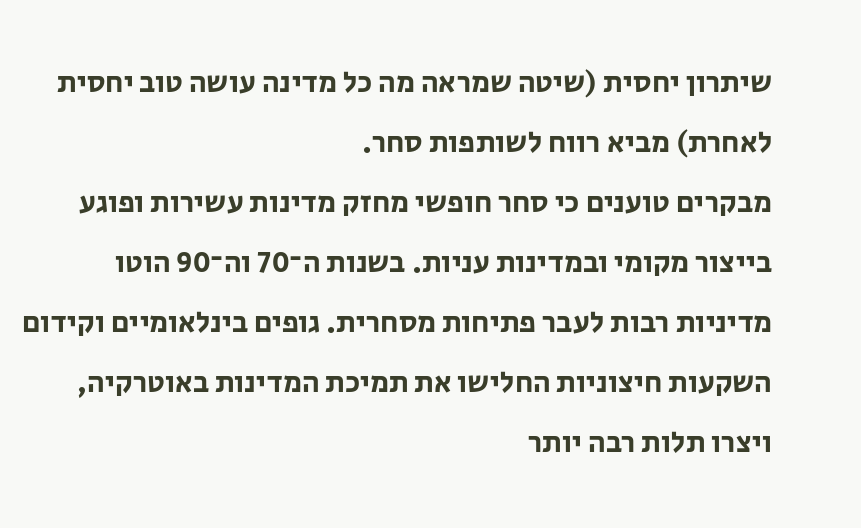שיתרון יחסית (שיטה שמראה מה כל מדינה עושה טוב יחסית לאחרת) מביא רווח לשותפות סחר.
מבקרים טוענים כי סחר חופשי מחזק מדינות עשירות ופוגע בייצור מקומי ובמדינות עניות. בשנות ה־70 וה־90 הוטו מדיניות רבות לעבר פתיחות מסחרית. גופים בינלאומיים וקידום השקעות חיצוניות החלישו את תמיכת המדינות באוטרקיה, ויצרו תלות רבה יותר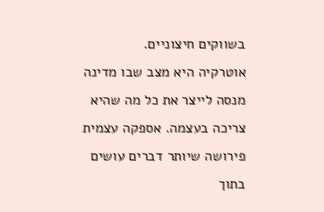בשווקים חיצוניים.
אוטרקיה היא מצב שבו מדינה מנסה לייצר את כל מה שהיא צריכה בעצמה. אספקה עצמית פירושה שיותר דברים עושים בתוך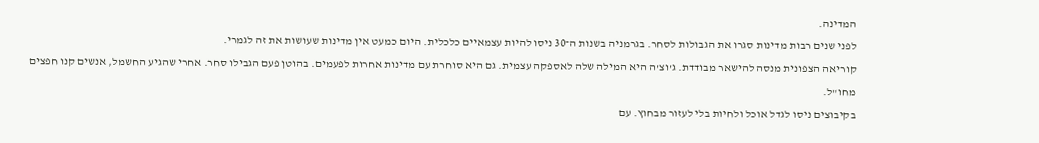המדינה.
לפני שנים רבות מדינות סגרו את הגבולות לסחר. בגרמניה בשנות ה־30 ניסו להיות עצמאיים כלכלית. היום כמעט אין מדינות שעושות את זה לגמרי.
קוריאה הצפונית מנסה להישאר מבודדת. ג'וצ'ה היא המילה שלה לאספקה עצמית. גם היא סוחרת עם מדינות אחרות לפעמים. בהוטן פעם הגבילו סחר. אחרי שהגיע החשמל, אנשים קנו חפצים מחו"ל.
בקיבוצים ניסו לגדל אוכל ולחיות בלי לעזור מבחוץ. עם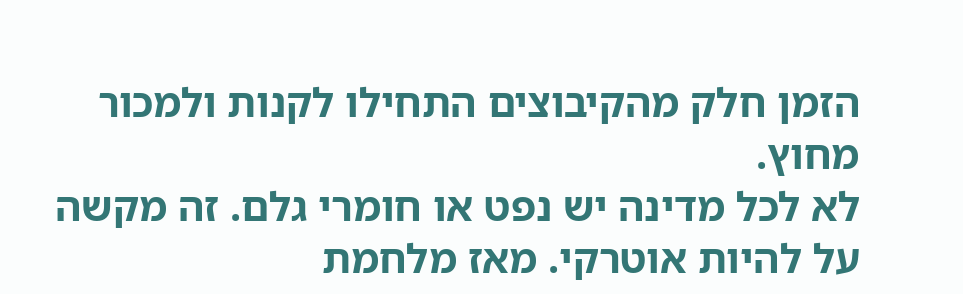הזמן חלק מהקיבוצים התחילו לקנות ולמכור מחוץ.
לא לכל מדינה יש נפט או חומרי גלם. זה מקשה על להיות אוטרקי. מאז מלחמת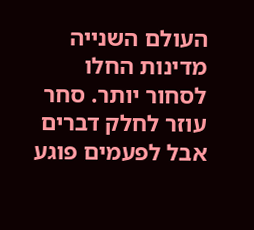העולם השנייה מדינות החלו לסחור יותר. סחר עוזר לחלק דברים אבל לפעמים פוגע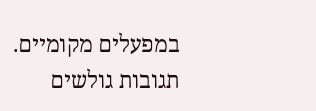במפעלים מקומיים.
תגובות גולשים